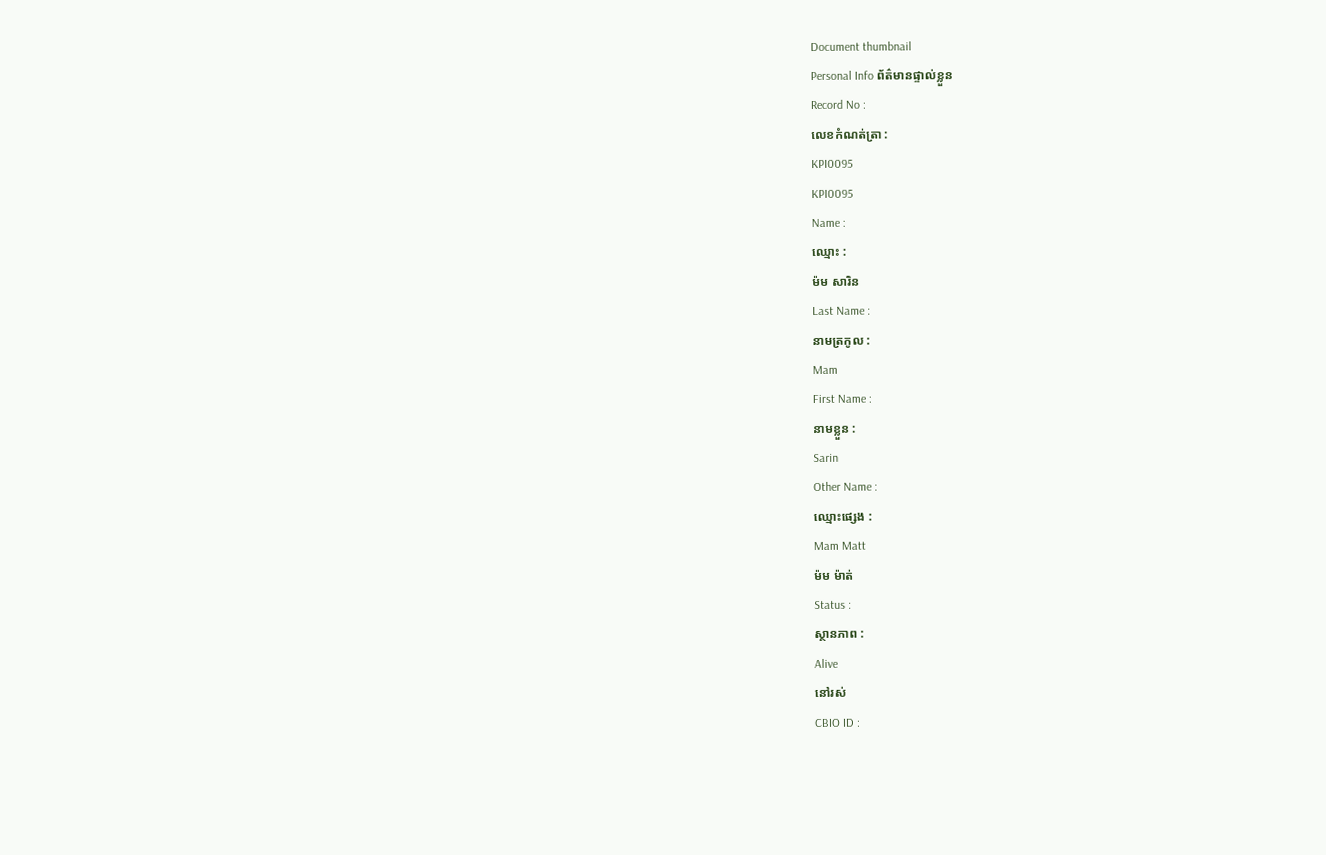Document thumbnail
Personal Info ព័ត៌មានផ្ទាល់ខ្លួន
Record No :
លេខកំណត់ត្រា :
KPI0095
KPI0095
Name :
ឈ្មោះ :
ម៉ម សារិន
Last Name :
នាមត្រកូល :
Mam
First Name :
នាមខ្លួន :
Sarin
Other Name :
ឈ្មោះផ្សេង :
Mam Matt
ម៉ម ម៉ាត់
Status :
ស្ថានភាព :
Alive
នៅរស់
CBIO ID :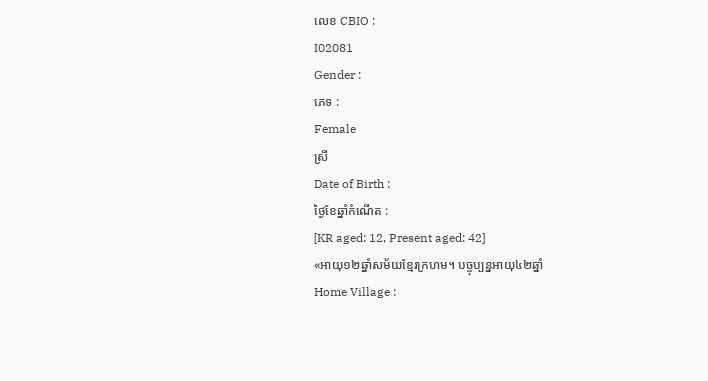លេខ CBIO :
I02081
Gender :
ភេទ :
Female
ស្រី
Date of Birth :
ថ្ងៃខែឆ្នាំកំណើត :
[KR aged: 12, Present aged: 42]
«អាយុ១២ឆ្នាំសម័យខែ្មរក្រហម។ បច្ចុប្បន្នអាយុ៤២ឆ្នាំ
Home Village :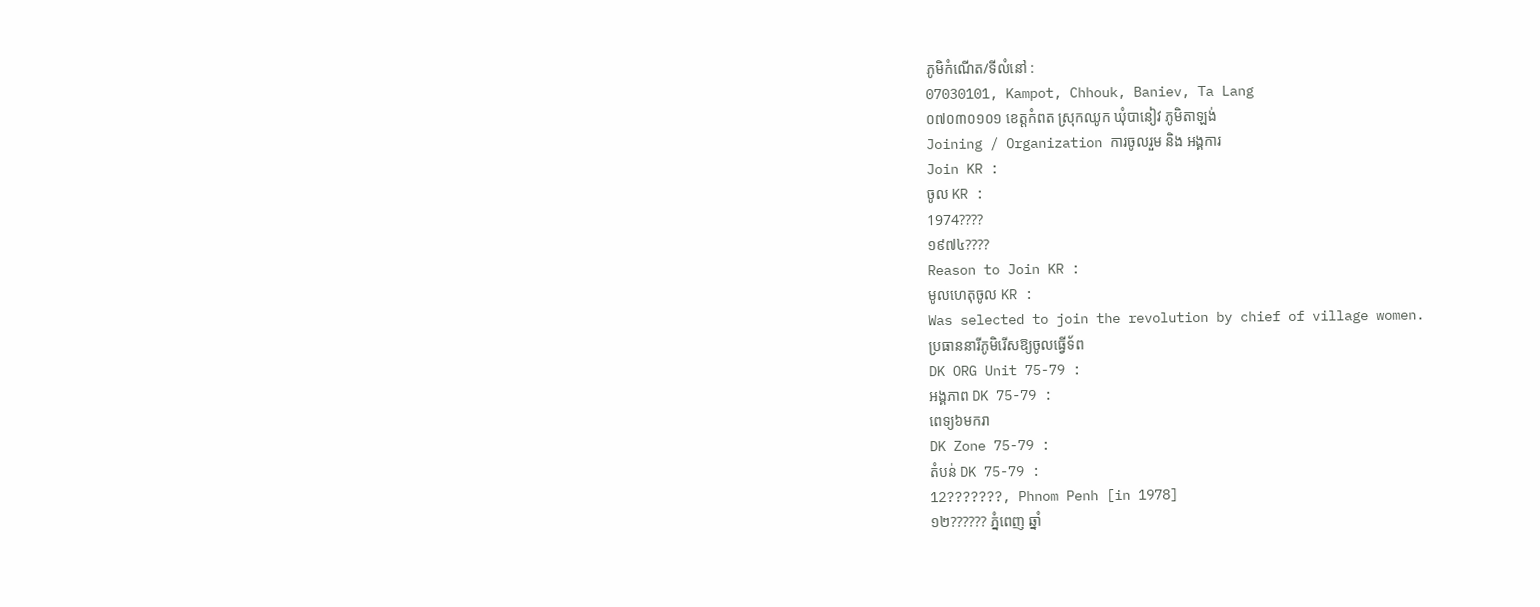ភូមិកំណើត/ទីលំនៅ :
07030101, Kampot, Chhouk, Baniev, Ta Lang
០៧០៣០១០១ ខេត្ដកំពត ស្រុកឈូក ឃុំបានៀវ ភូមិតាឡង់
Joining / Organization ការចូលរួម និង អង្គការ
Join KR :
ចូល KR :
1974????
១៩៧៤????
Reason to Join KR :
មូលហេតុចូល KR :
Was selected to join the revolution by chief of village women.
ប្រធាននារីភូមិរើសឱ្យចូលធ្វើទ័ព
DK ORG Unit 75-79 :
អង្គភាព DK 75-79 :
ពេទ្យ៦មករា
DK Zone 75-79 :
តំបន់ DK 75-79 :
12???????, Phnom Penh [in 1978]
១២?????? ភ្នំពេញ ឆ្នាំ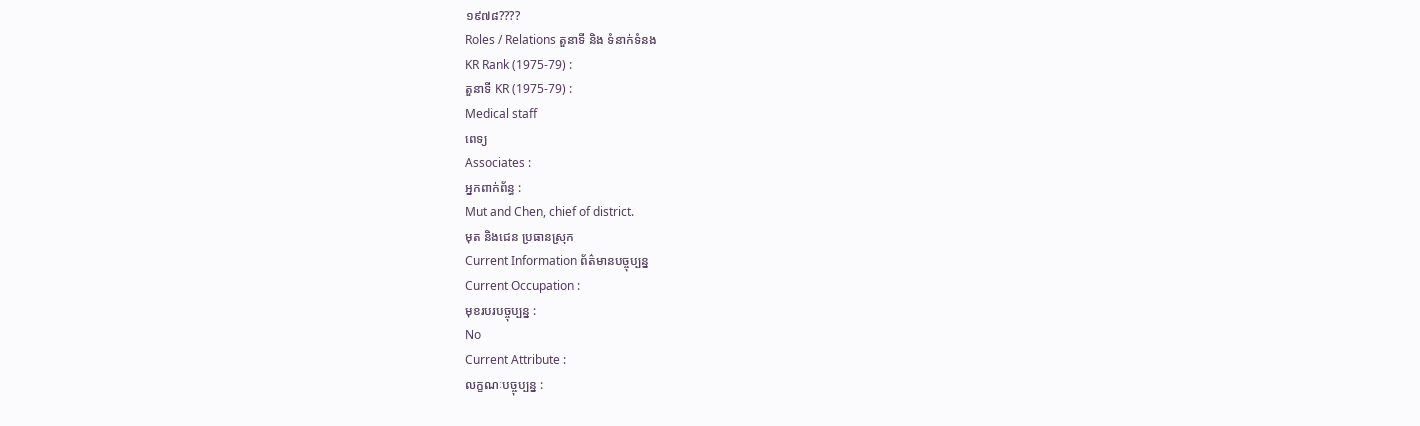១៩៧៨????
Roles / Relations តួនាទី និង ទំនាក់ទំនង
KR Rank (1975-79) :
តួនាទី KR (1975-79) :
Medical staff
ពេទ្យ
Associates :
អ្នកពាក់ព័ន្ធ :
Mut and Chen, chief of district.
មុត និងជេន ប្រធានស្រុក
Current Information ព័ត៌មានបច្ចុប្បន្ន
Current Occupation :
មុខរបរបច្ចុប្បន្ន :
No
Current Attribute :
លក្ខណៈបច្ចុប្បន្ន :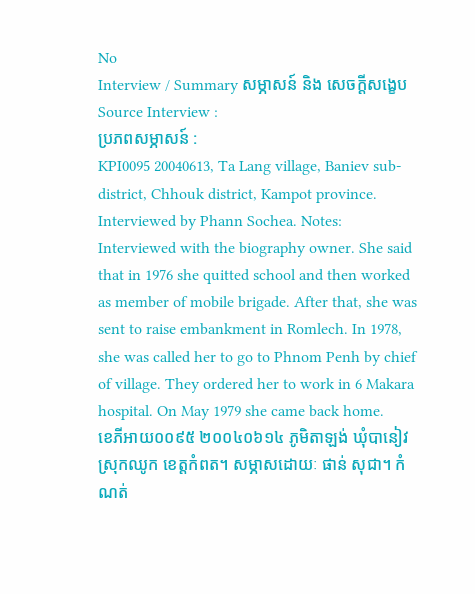No
Interview / Summary សម្ភាសន៍ និង សេចក្ដីសង្ខេប
Source Interview :
ប្រភពសម្ភាសន៍ :
KPI0095 20040613, Ta Lang village, Baniev sub-district, Chhouk district, Kampot province. Interviewed by Phann Sochea. Notes: Interviewed with the biography owner. She said that in 1976 she quitted school and then worked as member of mobile brigade. After that, she was sent to raise embankment in Romlech. In 1978, she was called her to go to Phnom Penh by chief of village. They ordered her to work in 6 Makara hospital. On May 1979 she came back home.
ខេភីអាយ០០៩៥ ២០០៤០៦១៤ ភូមិតាឡង់ ឃុំបានៀវ ស្រុកឈូក ខេត្តកំពត។ សម្ភាសដោយៈ ផាន់ សុជា។ កំណត់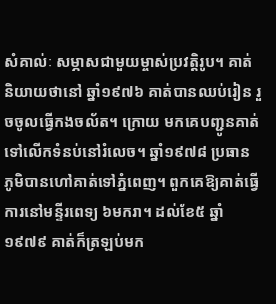សំគាល់ៈ សម្ភាសជាមួយម្ចាស់ប្រវត្តិរូប។ គាត់និយាយថានៅ ឆ្នាំ១៩៧៦ គាត់បានឈប់រៀន រួចចូលធ្វើកងចល័ត។ ក្រោយ មកគេបញ្ជូនគាត់ទៅលើកទំនប់នៅរំលេច។ ឆ្នាំ១៩៧៨ ប្រធាន ភូមិបានហៅគាត់ទៅភ្នំពេញ។ ពួកគេឱ្យគាត់ធ្វើការនៅមន្ទីរពេទ្យ ៦មករា។ ដល់ខែ៥ ឆ្នាំ១៩៧៩ គាត់ក៏ត្រឡប់មក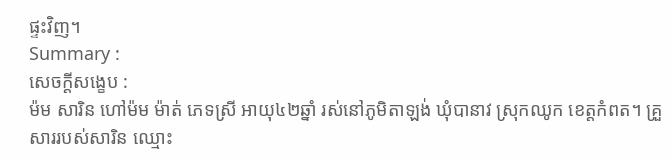ផ្ទះវិញ។
Summary :
សេចក្ដីសង្ខេប :
ម៉ម សារិន ហៅម៉ម ម៉ាត់ ភេទស្រី អាយុ៤២ឆ្នាំ រស់នៅភូមិតាឡង់ ឃុំបានាវ ស្រុកឈូក ខេត្ដកំពត។ គ្រួសាររបស់សារិន ឈ្មោះ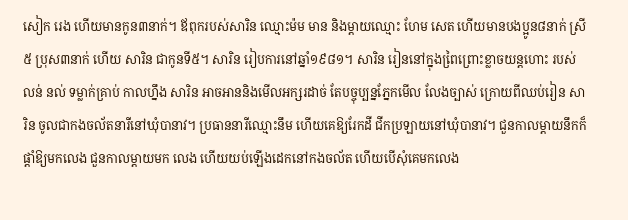សៀក រេង ហើយមានកូន៣នាក់។ ឪពុករបស់សារិន ឈ្មោះម៉ម មាន និងម្ដាយឈ្មោះ ហែម សេត ហើយមានបងប្អូន៨នាក់ ស្រី៥ ប្រុស៣នាក់ ហើយ សារិន ជាកូនទី៥។ សារិន រៀបការនៅឆ្នាំ១៩៨១។ សារិន រៀននៅក្នុងពៃ្រព្រោះខ្លាចយន្ដហោះ របស់លន់ នល់ ទម្លាក់គ្រាប់ កាលហ្នឹង សារិន អាចអាននិងមើលអក្សរដាច់ តែបច្ចុប្បន្នភ្នែកមើល លែងច្បាស់ ក្រោយពីឈប់រៀន សារិន ចូលជាកងចល័តនារីនៅឃុំបានាវ។ ប្រធាននារីឈ្មោះនឹម ហើយគេឱ្យរែកដី ជីកប្រឡាយនៅឃុំបានាវ។ ជួនកាលម្ដាយនឹកក៏ផ្ដាំឱ្យមកលេង ជួនកាលម្ដាយមក លេង ហើយយប់ឡើងដេកនៅកងចល័ត ហើយបើសុំគេមកលេង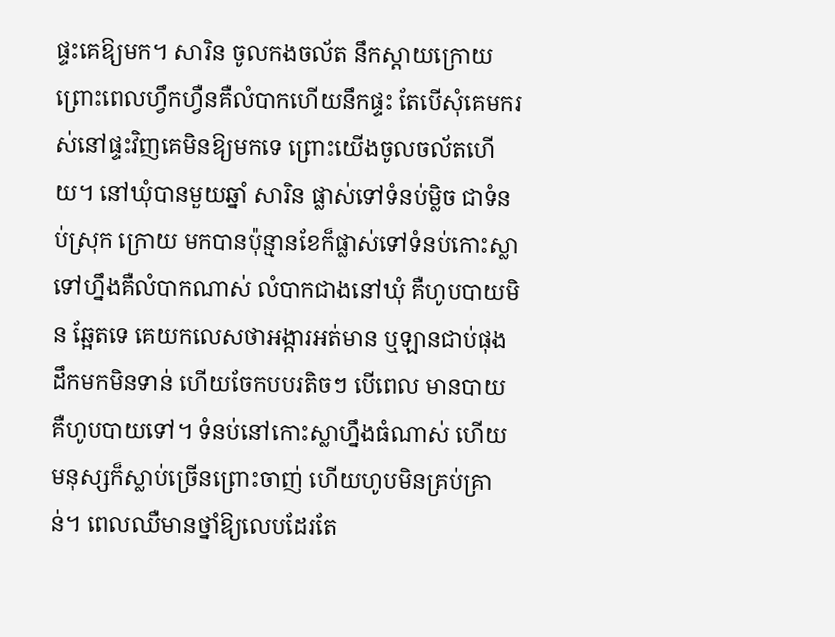ផ្ទះគេឱ្យមក។ សារិន ចូលកងចល័ត នឹកស្ដាយក្រោយព្រោះពេលហ្វឹកហ្វឺនគឺលំបាកហើយនឹកផ្ទះ តែបើសុំគេមករស់នៅផ្ទះវិញគេមិនឱ្យមកទេ ព្រោះយើងចូលចល័តហើយ។ នៅឃុំបានមួយឆ្នាំ សារិន ផ្លាស់ទៅទំនប់ម្លិច ជាទំនប់ស្រុក ក្រោយ មកបានប៉ុន្មានខែក៏ផ្លាស់ទៅទំនប់កោះស្លា ទៅហ្នឹងគឺលំបាកណាស់ លំបាកជាងនៅឃុំ គឺហូបបាយមិន ឆែ្អតទេ គេយកលេសថាអង្ការអត់មាន ឬឡានជាប់ផុងដឹកមកមិនទាន់ ហើយចែកបបរតិចៗ បើពេល មានបាយគឺហូបបាយទៅ។ ទំនប់នៅកោះស្លាហ្នឹងធំណាស់ ហើយ មនុស្សក៏ស្លាប់ច្រើនព្រោះចាញ់ ហើយហូបមិនគ្រប់គ្រាន់។ ពេលឈឺមានថ្នាំឱ្យលេបដែរតែ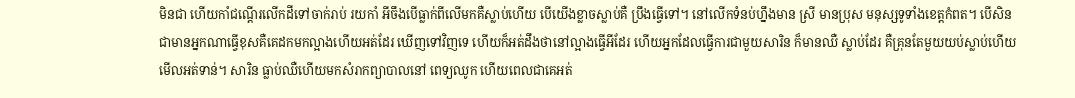មិនជា ហើយកាំជណ្ដើរលើកដីទៅចាក់រាប់ រយកាំ អីចឹងបើធ្លាក់ពីលើមកគឺស្លាប់ហើយ បើយើងខ្លាចស្លាប់គឺ ប្រឹងធ្វើទៅ។ នៅលើកទំនប់ហ្នឹងមាន ស្រី មានប្រុស មនុស្សទូទាំងខេត្ដកំពត។ បើសិនជាមានអ្នកណាធ្វើខុសគឺគេដកមកល្អាងហើយអត់ដែរ ឃើញទៅវិញទេ ហើយក៏អត់ដឹងថានៅល្អាងធើ្វអីដែរ ហើយអ្នកដែលធ្វើការជាមួយសារិន ក៏មានឈឺ ស្លាប់ដែរ គឺគ្រុនតែមួយយប់ស្លាប់ហើយមើលអត់ទាន់។ សារិន ធ្លាប់ឈឺហើយមកសំរាកព្យាបាលនៅ ពេទ្យឈូក ហើយពេលជាគេអត់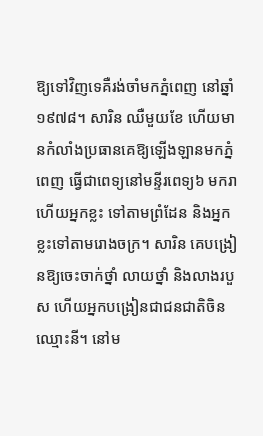ឱ្យទៅវិញទេគឺរង់ចាំមកភ្នំពេញ នៅឆ្នាំ១៩៧៨។ សារិន ឈឺមួយខែ ហើយមានកំលាំងប្រធានគេឱ្យឡើងឡានមកភ្នំពេញ ធ្វើជាពេទ្យនៅមន្ទីរពេទ្យ៦ មករា ហើយអ្នកខ្លះ ទៅតាមព្រំដែន និងអ្នកខ្លះទៅតាមរោងចក្រ។ សារិន គេបង្រៀនឱ្យចេះចាក់ថ្នាំ លាយថ្នាំ និងលាងរបួស ហើយអ្នកបង្រៀនជាជនជាតិចិនឈ្មោះនី។ នៅម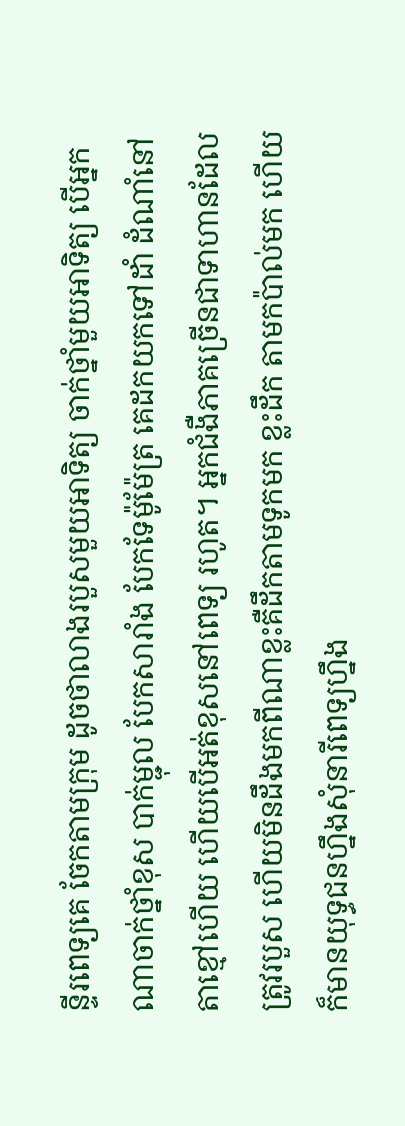ន្ទីរពេទ្យគេ ចែកតាមក្រុម ដូចថាលាងរបួសមួយអាទិត្យ ចាក់ថ្នាំមួយអាទិត្យ បើអ្នកណាចាក់ថ្នាំខុស បាក់ម្ជុល បែកសារាំង បែកទែម៉ូម៉ែត្រ គេដកយកទៅដាំ ដំណាំនៅតាខ្មៅហើយ ហើយបើអត់ខុសនៅពេទ្យ រហូត។ អ្នកជំងឺភាគច្រើនជាទាហានដែលត្រូវរបួស ហើយមិនដឹងមកពីណាខ្លះគឺដឹកតាមទូកមក ខ្លះដឹក តាមកប៉ាល់មក ហើយក៏មានយុទ្ធជនហ្នឹងសុំនារីពេទ្យហ្នឹង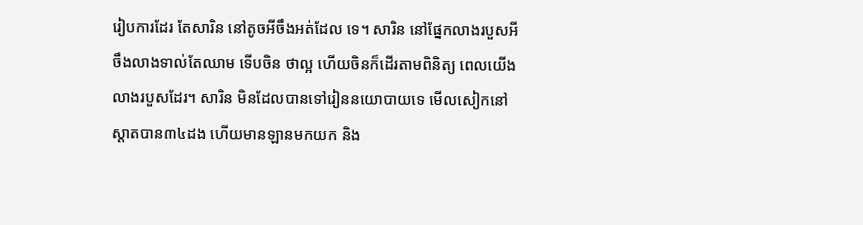រៀបការដែរ តែសារិន នៅតូចអីចឹងអត់ដែល ទេ។ សារិន នៅផ្នែកលាងរបួសអីចឹងលាងទាល់តែឈាម ទើបចិន ថាល្អ ហើយចិនក៏ដើរតាមពិនិត្យ ពេលយើងលាងរបួសដែរ។ សារិន មិនដែលបានទៅរៀននយោបាយទេ មើលសៀកនៅស្ដាតបាន៣៤ដង ហើយមានឡានមកយក និង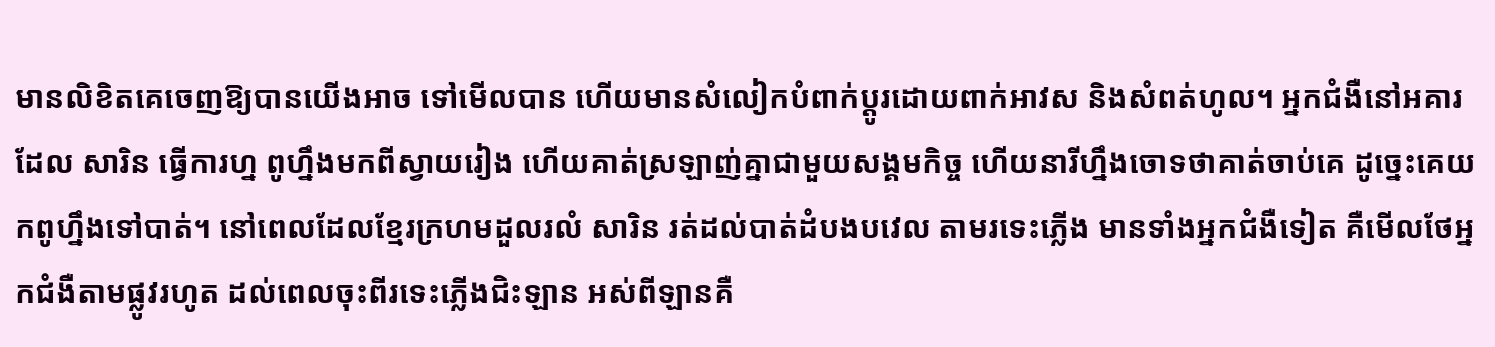មានលិខិតគេចេញឱ្យបានយើងអាច ទៅមើលបាន ហើយមានសំលៀកបំពាក់ប្ដូរដោយពាក់អាវស និងសំពត់ហូល។ អ្នកជំងឺនៅអគារដែល សារិន ធ្វើការហ្ន ពូហ្នឹងមកពីស្វាយរៀង ហើយគាត់ស្រឡាញ់គ្នាជាមួយសង្គមកិច្ច ហើយនារីហ្នឹងចោទថាគាត់ចាប់គេ ដូចេ្នះគេយកពូហ្នឹងទៅបាត់។ នៅពេលដែលខែ្មរក្រហមដួលរលំ សារិន រត់ដល់បាត់ដំបងបវេល តាមរទេះភ្លើង មានទាំងអ្នកជំងឺទៀត គឺមើលថែអ្នកជំងឺតាមផ្លូវរហូត ដល់ពេលចុះពីរទេះភ្លើងជិះឡាន អស់ពីឡានគឺ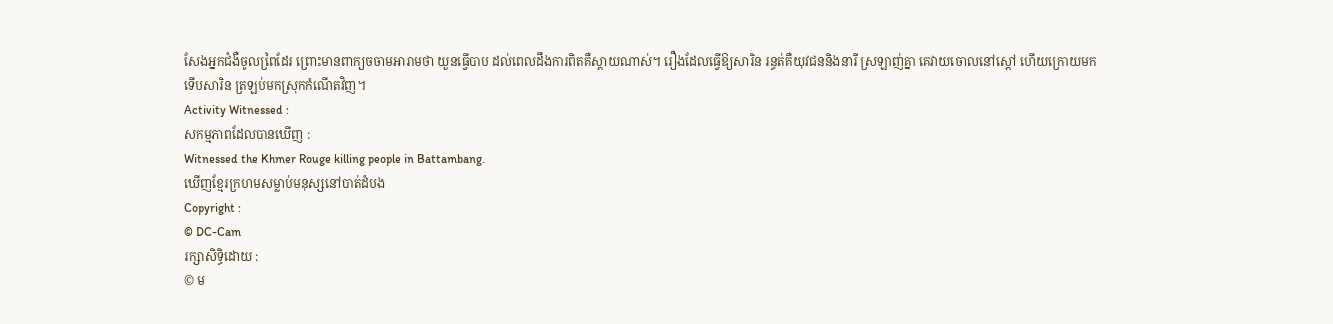សែងអ្នកជំងឺចូលពៃ្រដែរ ព្រោះមានពាក្យចចាមអារាមថា យួនធ្វើបាប ដល់ពេលដឹងការពិតគឺស្ដាយណាស់។ រឿងដែលធ្វើឱ្យសារិន រន្ធត់គឺយុវជននិងនារី ស្រឡាញ់គ្នា គេវាយចោលនៅស្ដៅ ហើយក្រោយមកទើបសារិន ត្រឡប់មកស្រុកកំណើតវិញ។
Activity Witnessed :
សកម្មភាពដែលបានឃើញ :
Witnessed the Khmer Rouge killing people in Battambang.
ឃើញខែ្មរក្រហមសម្លាប់មនុស្សនៅបាត់ដំបង
Copyright :
© DC-Cam
រក្សាសិទ្ធិដោយ :
© ម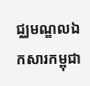ជ្ឈមណ្ឌលឯកសារកម្ពុជា